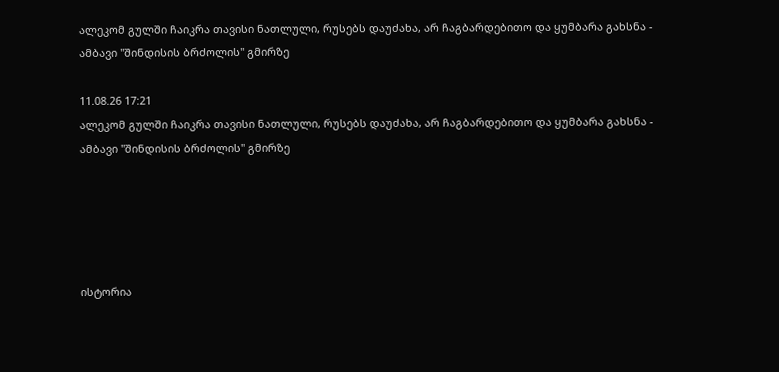ალეკომ გულში ჩაიკრა თავისი ნათლული, რუსებს დაუძახა, არ ჩაგბარდებითო და ყუმბარა გახსნა - ამბავი "შინდისის ბრძოლის" გმირზე

11.08.26 17:21
ალეკომ გულში ჩაიკრა თავისი ნათლული, რუსებს დაუძახა, არ ჩაგბარდებითო და ყუმბარა გახსნა - ამბავი "შინდისის ბრძოლის" გმირზე





ისტორია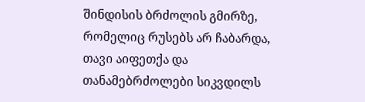შინდისის ბრძოლის გმირზე, რომელიც რუსებს არ ჩაბარდა, თავი აიფეთქა და თანამებრძოლები სიკვდილს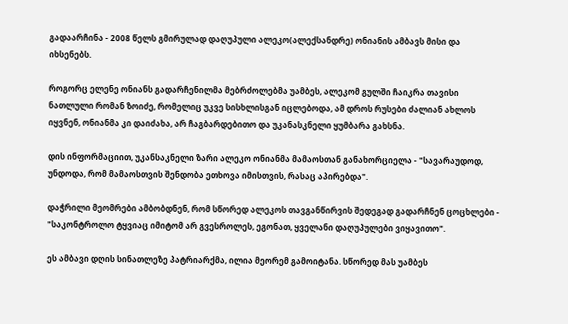გადაარჩინა - 2008 წელს გმირულად დაღუპული ალეკო(ალექსანდრე) ონიანის ამბავს მისი და იხსენებს.

როგორც ელენე ონიანს გადარჩენილმა მებრძოლებმა უამბეს, ალეკომ გულში ჩაიკრა თავისი ნათლული რომან ზოიძე, რომელიც უკვე სისხლისგან იცლებოდა, ამ დროს რუსები ძალიან ახლოს იყვნენ, ონიანმა კი დაიძახა, არ ჩაგბარდებითო და უკანასკნელი ყუმბარა გახსნა.

დის ინფორმაციით, უკანსაკნელი ზარი ალეკო ონიანმა მამაოსთან განახორციელა - "სავარაუდოდ, უნდოდა, რომ მამაოსთვის შენდობა ეთხოვა იმისთვის, რასაც აპირებდა".

დაჭრილი მეომრები ამბობდნენ, რომ სწორედ ალეკოს თავგანწირვის შედეგად გადარჩნენ ცოცხლები - "საკონტროლო ტყვიაც იმიტომ არ გვესროლეს, ეგონათ, ყველანი დაღუპულები ვიყავითო".

ეს ამბავი დღის სინათლეზე პატრიარქმა, ილია მეორემ გამოიტანა. სწორედ მას უამბეს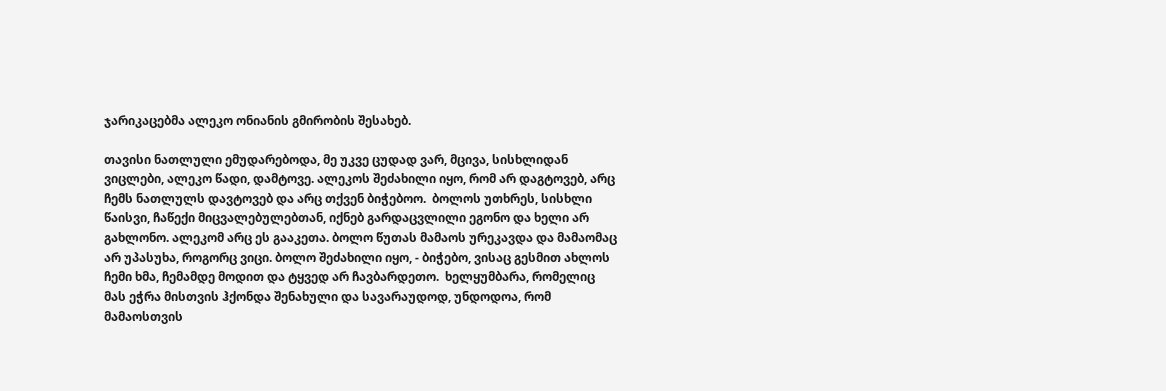ჯარიკაცებმა ალეკო ონიანის გმირობის შესახებ.

თავისი ნათლული ემუდარებოდა, მე უკვე ცუდად ვარ, მცივა, სისხლიდან ვიცლები, ალეკო წადი, დამტოვე. ალეკოს შეძახილი იყო, რომ არ დაგტოვებ, არც ჩემს ნათლულს დავტოვებ და არც თქვენ ბიჭებოო.  ბოლოს უთხრეს, სისხლი წაისვი, ჩაწექი მიცვალებულებთან, იქნებ გარდაცვლილი ეგონო და ხელი არ გახლონო. ალეკომ არც ეს გააკეთა. ბოლო წუთას მამაოს ურეკავდა და მამაომაც არ უპასუხა, როგორც ვიცი. ბოლო შეძახილი იყო, - ბიჭებო, ვისაც გესმით ახლოს ჩემი ხმა, ჩემამდე მოდით და ტყვედ არ ჩავბარდეთო.  ხელყუმბარა, რომელიც მას ეჭრა მისთვის ჰქონდა შენახული და სავარაუდოდ, უნდოდოა, რომ მამაოსთვის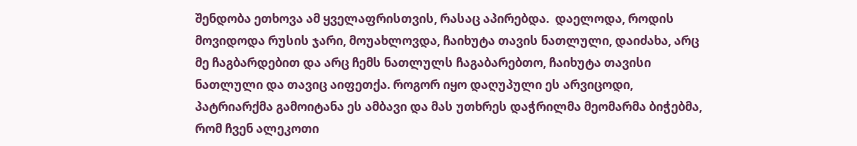შენდობა ეთხოვა ამ ყველაფრისთვის, რასაც აპირებდა.  დაელოდა, როდის მოვიდოდა რუსის ჯარი, მოუახლოვდა, ჩაიხუტა თავის ნათლული, დაიძახა, არც მე ჩაგბარდებით და არც ჩემს ნათლულს ჩაგაბარებთო, ჩაიხუტა თავისი ნათლული და თავიც აიფეთქა. როგორ იყო დაღუპული ეს არვიცოდი, პატრიარქმა გამოიტანა ეს ამბავი და მას უთხრეს დაჭრილმა მეომარმა ბიჭებმა, რომ ჩვენ ალეკოთი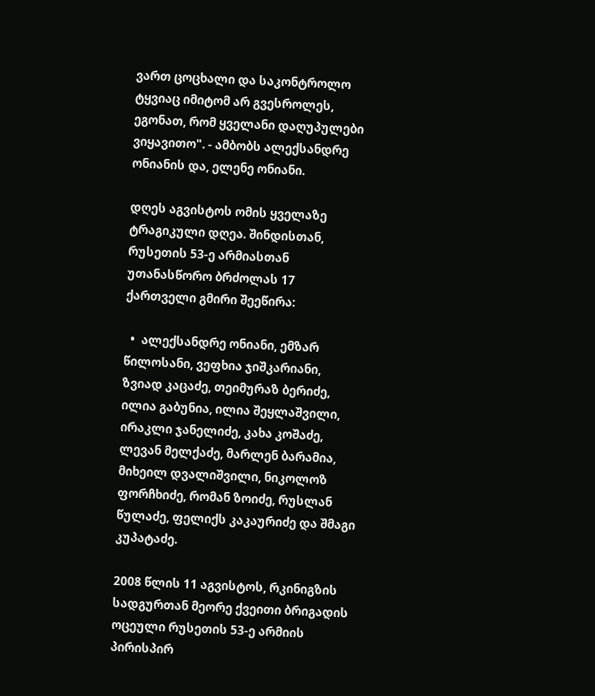ვართ ცოცხალი და საკონტროლო ტყვიაც იმიტომ არ გვესროლეს, ეგონათ, რომ ყველანი დაღუპულები ვიყავითო". - ამბობს ალექსანდრე ონიანის და, ელენე ონიანი.

დღეს აგვისტოს ომის ყველაზე ტრაგიკული დღეა. შინდისთან, რუსეთის 53-ე არმიასთან უთანასწორო ბრძოლას 17 ქართველი გმირი შეეწირა:

  •  ალექსანდრე ონიანი, ემზარ წილოსანი, ვეფხია ჯიშკარიანი, ზვიად კაცაძე, თეიმურაზ ბერიძე, ილია გაბუნია, ილია შეყლაშვილი, ირაკლი ჯანელიძე, კახა კოშაძე, ლევან მელქაძე, მარლენ ბარამია, მიხეილ დვალიშვილი, ნიკოლოზ ფორჩხიძე, რომან ზოიძე, რუსლან წულაძე, ფელიქს კაკაურიძე და შმაგი კუპატაძე.

2008 წლის 11 აგვისტოს, რკინიგზის სადგურთან მეორე ქვეითი ბრიგადის ოცეული რუსეთის 53-ე არმიის პირისპირ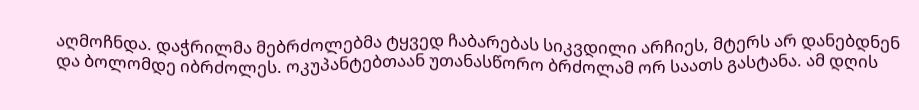აღმოჩნდა. დაჭრილმა მებრძოლებმა ტყვედ ჩაბარებას სიკვდილი არჩიეს, მტერს არ დანებდნენ და ბოლომდე იბრძოლეს. ოკუპანტებთაან უთანასწორო ბრძოლამ ორ საათს გასტანა. ამ დღის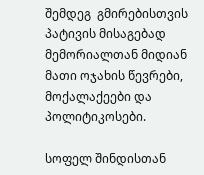შემდეგ  გმირებისთვის პატივის მისაგებად მემორიალთან მიდიან მათი ოჯახის წევრები, მოქალაქეები და პოლიტიკოსები.

სოფელ შინდისთან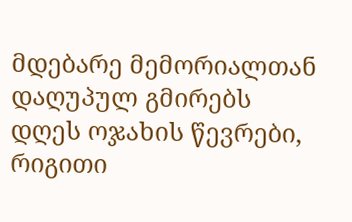მდებარე მემორიალთან დაღუპულ გმირებს დღეს ოჯახის წევრები, რიგითი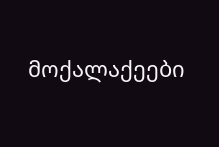მოქალაქეები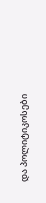და პოლიტიკოსები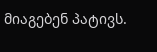მიაგებენ პატივს.